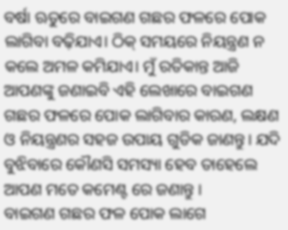ବର୍ଷା ଋତୁରେ ବାଇଗଣ ଗଛର ଫଳରେ ପୋକ ଲାଗିବା ବଢ଼ିଯାଏ। ଠିକ୍ ସମୟରେ ନିୟନ୍ତ୍ରଣ ନ କଲେ ଅମଳ କମିଯାଏ। ମୁଁ ରତିକାନ୍ତ ଆଜି ଆପଣଙ୍କୁ ଜଣାଇବି ଏହି ଲେଖାରେ ବାଇଗଣ ଗଛର ଫଳରେ ପୋକ ଲାଗିବାର କାରଣ, ଲକ୍ଷଣ ଓ ନିୟନ୍ତ୍ରଣର ସହଜ ଉପାୟ ଗୁଡିକ ଜାଣନ୍ତୁ। ଯଦି ବୁଝିବାରେ କୌଣସି ସମସ୍ୟା ହେବ ତାହେଲେ ଆପଣ ମତେ କମେଣ୍ଟ ରେ ଜଣାନ୍ତୁ ।
ବାଇଗଣ ଗଛର ଫଳ ପୋକ ଲାଗେ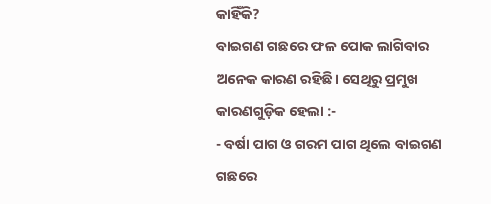କାହିଁକି?
ବାଇଗଣ ଗଛରେ ଫଳ ପୋକ ଲାଗିବାର ଅନେକ କାରଣ ରହିଛି। ସେଥିରୁ ପ୍ରମୁଖ କାରଣଗୁଡ଼ିକ ହେଲା :-
- ବର୍ଷା ପାଗ ଓ ଗରମ ପାଗ ଥିଲେ ବାଇଗଣ ଗଛରେ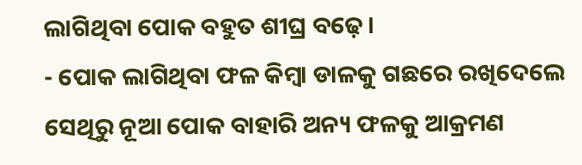ଲାଗିଥିବା ପୋକ ବହୁତ ଶୀଘ୍ର ବଢ଼େ।
- ପୋକ ଲାଗିଥିବା ଫଳ କିମ୍ବା ଡାଳକୁ ଗଛରେ ରଖିଦେଲେ ସେଥିରୁ ନୂଆ ପୋକ ବାହାରି ଅନ୍ୟ ଫଳକୁ ଆକ୍ରମଣ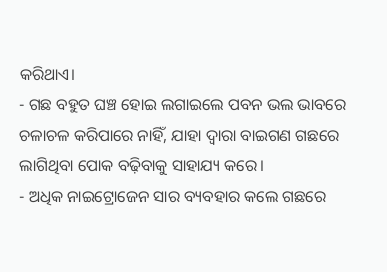କରିଥାଏ।
- ଗଛ ବହୁତ ଘଞ୍ଚ ହୋଇ ଲଗାଇଲେ ପବନ ଭଲ ଭାବରେ ଚଳାଚଳ କରିପାରେ ନାହିଁ, ଯାହା ଦ୍ୱାରା ବାଇଗଣ ଗଛରେ ଲାଗିଥିବା ପୋକ ବଢ଼ିବାକୁ ସାହାଯ୍ୟ କରେ।
- ଅଧିକ ନାଇଟ୍ରୋଜେନ ସାର ବ୍ୟବହାର କଲେ ଗଛରେ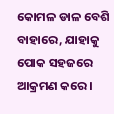କୋମଳ ଡାଳ ବେଶି ବାହାରେ, ଯାହାକୁ ପୋକ ସହଜରେ ଆକ୍ରମଣ କରେ।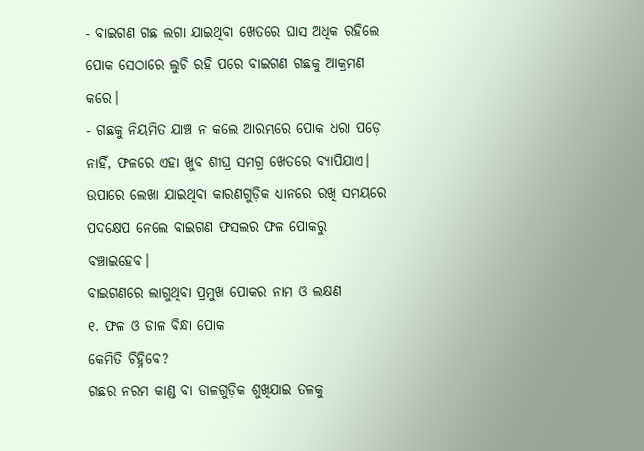- ବାଇଗଣ ଗଛ ଲଗା ଯାଇଥିବା ଖେତରେ ଘାସ ଅଧିକ ରହିଲେ ପୋକ ସେଠାରେ ଲୁଚି ରହି ପରେ ବାଇଗଣ ଗଛକୁ ଆକ୍ରମଣ କରେ।
- ଗଛକୁ ନିୟମିତ ଯାଞ୍ଚ ନ କଲେ ଆରମ୍ଭରେ ପୋକ ଧରା ପଡ଼େ ନାହିଁ, ଫଳରେ ଏହା ଖୁବ ଶୀଘ୍ର ସମଗ୍ର ଖେତରେ ବ୍ୟାପିଯାଏ।
ଉପାରେ ଲେଖା ଯାଇଥିବା କାରଣଗୁଡ଼ିକ ଧ୍ୟାନରେ ରଖି ସମୟରେ ପଦକ୍ଷେପ ନେଲେ ବାଇଗଣ ଫସଲର ଫଳ ପୋକରୁ ବଞ୍ଚାଇହେବ।
ବାଇଗଣରେ ଲାଗୁଥିବା ପ୍ରମୁଖ ପୋକର ନାମ ଓ ଲକ୍ଷଣ
୧. ଫଳ ଓ ଡାଳ ବିନ୍ଧା ପୋକ
କେମିତି ଚିହ୍ନିବେ?
ଗଛର ନରମ କାଣ୍ଡ ବା ଡାଳଗୁଡ଼ିକ ଶୁଖିଯାଇ ତଳକୁ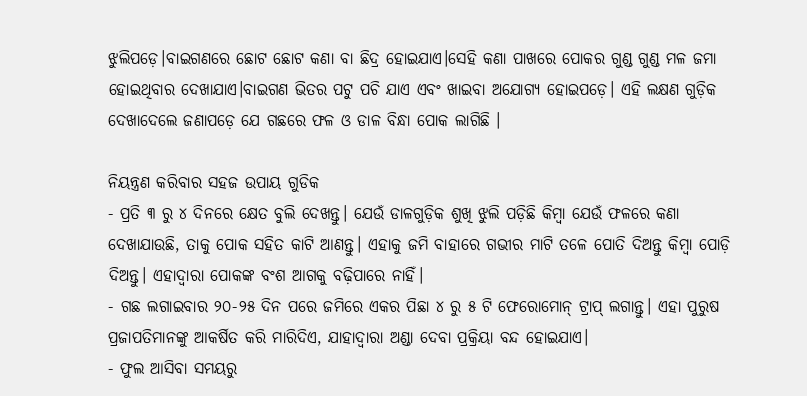ଝୁଲିପଡ଼େ।ବାଇଗଣରେ ଛୋଟ ଛୋଟ କଣା ବା ଛିଦ୍ର ହୋଇଯାଏ।ସେହି କଣା ପାଖରେ ପୋକର ଗୁଣ୍ଡ ଗୁଣ୍ଡ ମଳ ଜମା ହୋଇଥିବାର ଦେଖାଯାଏ।ବାଇଗଣ ଭିତର ପଟୁ ପଚି ଯାଏ ଏବଂ ଖାଇବା ଅଯୋଗ୍ୟ ହୋଇପଡ଼େ। ଏହି ଲକ୍ଷଣ ଗୁଡ଼ିକ ଦେଖାଦେଲେ ଜଣାପଡ଼େ ଯେ ଗଛରେ ଫଳ ଓ ଡାଳ ବିନ୍ଧା ପୋକ ଲାଗିଛି ।

ନିୟନ୍ତ୍ରଣ କରିବାର ସହଜ ଉପାୟ ଗୁଡିକ
- ପ୍ରତି ୩ ରୁ ୪ ଦିନରେ କ୍ଷେତ ବୁଲି ଦେଖନ୍ତୁ। ଯେଉଁ ଡାଳଗୁଡ଼ିକ ଶୁଖି ଝୁଲି ପଡ଼ିଛି କିମ୍ବା ଯେଉଁ ଫଳରେ କଣା ଦେଖାଯାଉଛି, ତାକୁ ପୋକ ସହିତ କାଟି ଆଣନ୍ତୁ। ଏହାକୁ ଜମି ବାହାରେ ଗଭୀର ମାଟି ତଳେ ପୋତି ଦିଅନ୍ତୁ କିମ୍ବା ପୋଡ଼ି ଦିଅନ୍ତୁ। ଏହାଦ୍ୱାରା ପୋକଙ୍କ ବଂଶ ଆଗକୁ ବଢ଼ିପାରେ ନାହିଁ।
- ଗଛ ଲଗାଇବାର ୨୦-୨୫ ଦିନ ପରେ ଜମିରେ ଏକର ପିଛା ୪ ରୁ ୫ ଟି ଫେରୋମୋନ୍ ଟ୍ରାପ୍ ଲଗାନ୍ତୁ। ଏହା ପୁରୁଷ ପ୍ରଜାପତିମାନଙ୍କୁ ଆକର୍ଷିତ କରି ମାରିଦିଏ, ଯାହାଦ୍ୱାରା ଅଣ୍ଡା ଦେବା ପ୍ରକ୍ରିୟା ବନ୍ଦ ହୋଇଯାଏ।
- ଫୁଲ ଆସିବା ସମୟରୁ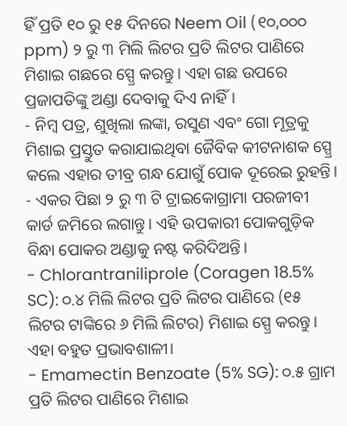ହିଁ ପ୍ରତି ୧୦ ରୁ ୧୫ ଦିନରେ Neem Oil (୧୦,୦୦୦ ppm) ୨ ରୁ ୩ ମିଲି ଲିଟର ପ୍ରତି ଲିଟର ପାଣିରେ ମିଶାଇ ଗଛରେ ସ୍ପ୍ରେ କରନ୍ତୁ। ଏହା ଗଛ ଉପରେ ପ୍ରଜାପତିଙ୍କୁ ଅଣ୍ଡା ଦେବାକୁ ଦିଏ ନାହିଁ।
- ନିମ୍ବ ପତ୍ର, ଶୁଖିଲା ଲଙ୍କା, ରସୁଣ ଏବଂ ଗୋ ମୂତ୍ରକୁ ମିଶାଇ ପ୍ରସ୍ତୁତ କରାଯାଇଥିବା ଜୈବିକ କୀଟନାଶକ ସ୍ପ୍ରେ କଲେ ଏହାର ତୀବ୍ର ଗନ୍ଧ ଯୋଗୁଁ ପୋକ ଦୂରେଇ ରୁହନ୍ତି।
- ଏକର ପିଛା ୨ ରୁ ୩ ଟି ଟ୍ରାଇକୋଗ୍ରାମା ପରଜୀବୀ କାର୍ଡ ଜମିରେ ଲଗାନ୍ତୁ। ଏହି ଉପକାରୀ ପୋକଗୁଡ଼ିକ ବିନ୍ଧା ପୋକର ଅଣ୍ଡାକୁ ନଷ୍ଟ କରିଦିଅନ୍ତି।
- Chlorantraniliprole (Coragen 18.5% SC): ୦.୪ ମିଲି ଲିଟର ପ୍ରତି ଲିଟର ପାଣିରେ (୧୫ ଲିଟର ଟାଙ୍କିରେ ୬ ମିଲି ଲିଟର) ମିଶାଇ ସ୍ପ୍ରେ କରନ୍ତୁ। ଏହା ବହୁତ ପ୍ରଭାବଶାଳୀ।
- Emamectin Benzoate (5% SG): ୦.୫ ଗ୍ରାମ ପ୍ରତି ଲିଟର ପାଣିରେ ମିଶାଇ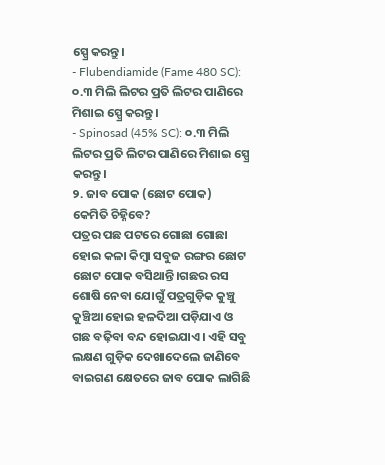ସ୍ପ୍ରେ କରନ୍ତୁ।
- Flubendiamide (Fame 480 SC): ୦.୩ ମିଲି ଲିଟର ପ୍ରତି ଲିଟର ପାଣିରେ ମିଶାଇ ସ୍ପ୍ରେ କରନ୍ତୁ।
- Spinosad (45% SC): ୦.୩ ମିଲି ଲିଟର ପ୍ରତି ଲିଟର ପାଣିରେ ମିଶାଇ ସ୍ପ୍ରେ କରନ୍ତୁ।
୨. ଜାବ ପୋକ (ଛୋଟ ପୋକ)
କେମିତି ଚିହ୍ନିବେ?
ପତ୍ରର ପଛ ପଟରେ ଗୋଛା ଗୋଛା ହୋଇ କଳା କିମ୍ବା ସବୁଜ ରଙ୍ଗର ଛୋଟ ଛୋଟ ପୋକ ବସିଥାନ୍ତି।ଗଛର ରସ ଶୋଷି ନେବା ଯୋଗୁଁ ପତ୍ରଗୁଡ଼ିକ କୁଞ୍ଚୁ କୁଞ୍ଚିଆ ହୋଇ ହଳଦିଆ ପଡ଼ିଯାଏ ଓ ଗଛ ବଢ଼ିବା ବନ୍ଦ ହୋଇଯାଏ। ଏହି ସବୁ ଲକ୍ଷଣ ଗୁଡ଼ିକ ଦେଖାଦେଲେ ଜାଣିବେ ବାଇଗଣ କ୍ଷେତରେ ଜାବ ପୋକ ଲାଗିଛି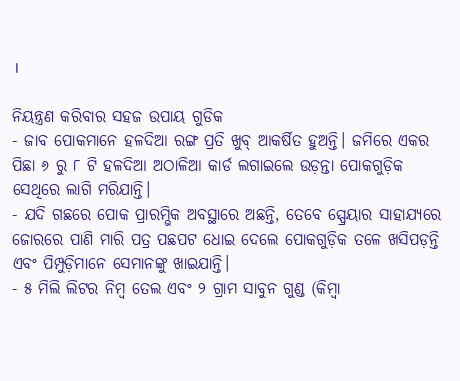।

ନିୟନ୍ତ୍ରଣ କରିବାର ସହଜ ଉପାୟ ଗୁଡିକ
- ଜାବ ପୋକମାନେ ହଳଦିଆ ରଙ୍ଗ ପ୍ରତି ଖୁବ୍ ଆକର୍ଷିତ ହୁଅନ୍ତି। ଜମିରେ ଏକର ପିଛା ୬ ରୁ ୮ ଟି ହଳଦିଆ ଅଠାଳିଆ କାର୍ଡ ଲଗାଇଲେ ଉଡ଼ନ୍ତା ପୋକଗୁଡ଼ିକ ସେଥିରେ ଲାଗି ମରିଯାନ୍ତି।
- ଯଦି ଗଛରେ ପୋକ ପ୍ରାରମ୍ଭିକ ଅବସ୍ଥାରେ ଅଛନ୍ତି, ତେବେ ସ୍ପ୍ରେୟାର ସାହାଯ୍ୟରେ ଜୋରରେ ପାଣି ମାରି ପତ୍ର ପଛପଟ ଧୋଇ ଦେଲେ ପୋକଗୁଡ଼ିକ ତଳେ ଖସିପଡ଼ନ୍ତି ଏବଂ ପିମ୍ପୁଡ଼ିମାନେ ସେମାନଙ୍କୁ ଖାଇଯାନ୍ତି।
- ୫ ମିଲି ଲିଟର ନିମ୍ବ ତେଲ ଏବଂ ୨ ଗ୍ରାମ ସାବୁନ ଗୁଣ୍ଡ (କିମ୍ବା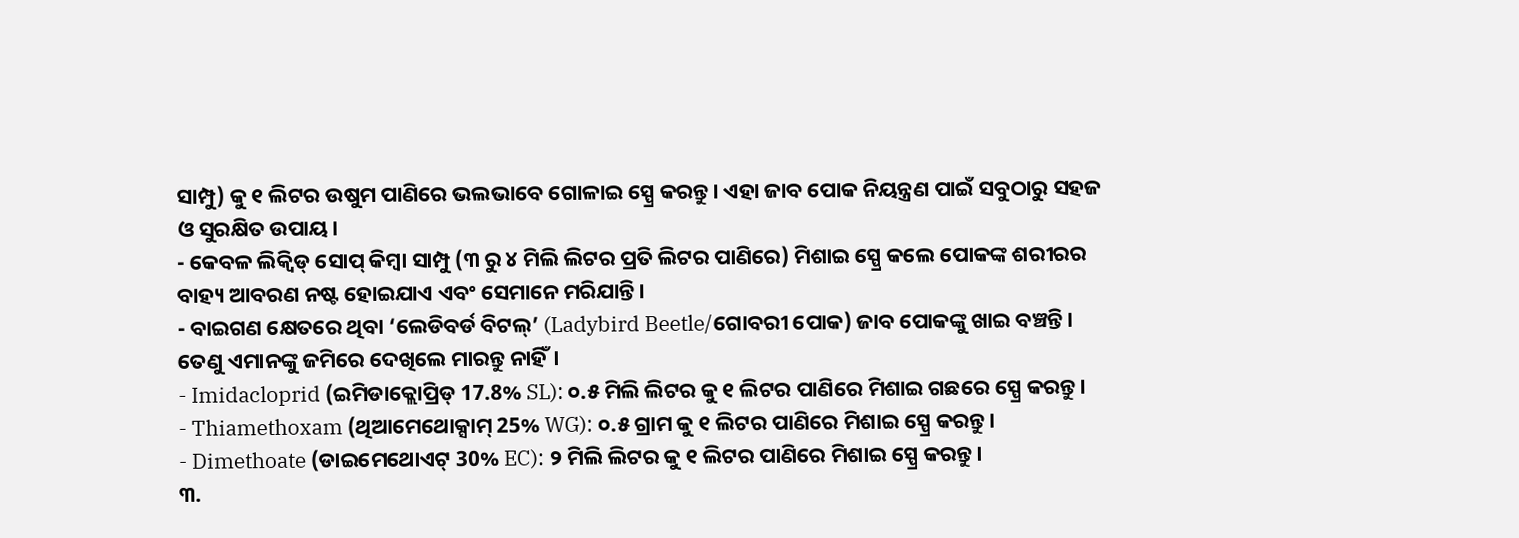ସାମ୍ପୁ) କୁ ୧ ଲିଟର ଉଷୁମ ପାଣିରେ ଭଲଭାବେ ଗୋଳାଇ ସ୍ପ୍ରେ କରନ୍ତୁ। ଏହା ଜାବ ପୋକ ନିୟନ୍ତ୍ରଣ ପାଇଁ ସବୁଠାରୁ ସହଜ ଓ ସୁରକ୍ଷିତ ଉପାୟ।
- କେବଳ ଲିକ୍ୱିଡ୍ ସୋପ୍ କିମ୍ବା ସାମ୍ପୁ (୩ ରୁ ୪ ମିଲି ଲିଟର ପ୍ରତି ଲିଟର ପାଣିରେ) ମିଶାଇ ସ୍ପ୍ରେ କଲେ ପୋକଙ୍କ ଶରୀରର ବାହ୍ୟ ଆବରଣ ନଷ୍ଟ ହୋଇଯାଏ ଏବଂ ସେମାନେ ମରିଯାନ୍ତି।
- ବାଇଗଣ କ୍ଷେତରେ ଥିବା ‘ଲେଡିବର୍ଡ ବିଟଲ୍’ (Ladybird Beetle/ଗୋବରୀ ପୋକ) ଜାବ ପୋକଙ୍କୁ ଖାଇ ବଞ୍ଚନ୍ତି। ତେଣୁ ଏମାନଙ୍କୁ ଜମିରେ ଦେଖିଲେ ମାରନ୍ତୁ ନାହିଁ।
- Imidacloprid (ଇମିଡାକ୍ଲୋପ୍ରିଡ୍ 17.8% SL): ୦.୫ ମିଲି ଲିଟର କୁ ୧ ଲିଟର ପାଣିରେ ମିଶାଇ ଗଛରେ ସ୍ପ୍ରେ କରନ୍ତୁ।
- Thiamethoxam (ଥିଆମେଥୋକ୍ସାମ୍ 25% WG): ୦.୫ ଗ୍ରାମ କୁ ୧ ଲିଟର ପାଣିରେ ମିଶାଇ ସ୍ପ୍ରେ କରନ୍ତୁ।
- Dimethoate (ଡାଇମେଥୋଏଟ୍ 30% EC): ୨ ମିଲି ଲିଟର କୁ ୧ ଲିଟର ପାଣିରେ ମିଶାଇ ସ୍ପ୍ରେ କରନ୍ତୁ।
୩.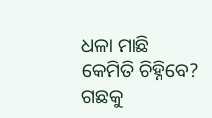ଧଳା ମାଛି
କେମିତି ଚିହ୍ନିବେ?
ଗଛକୁ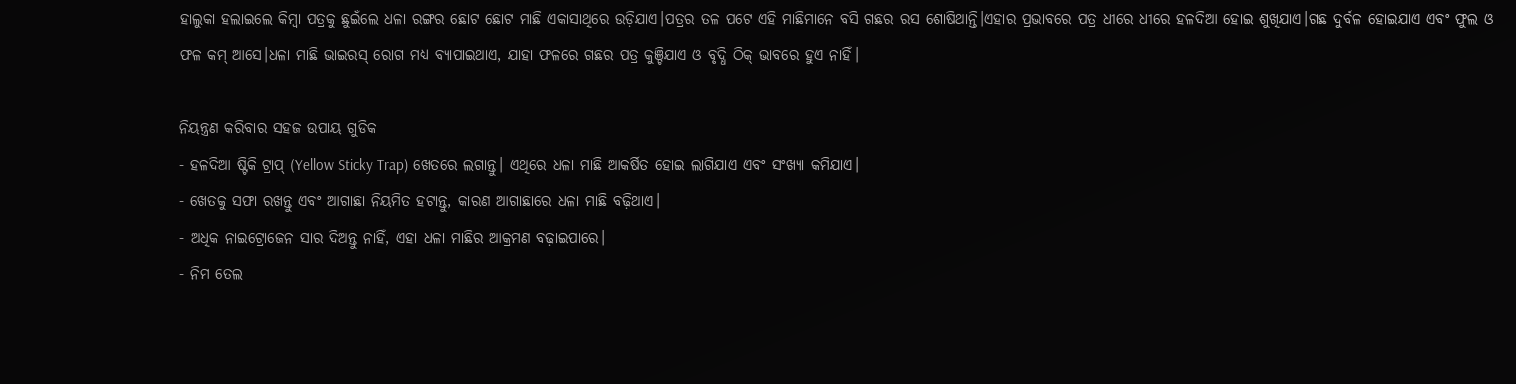ହାଲୁକା ହଲାଇଲେ କିମ୍ବା ପତ୍ରକୁ ଛୁଇଁଲେ ଧଳା ରଙ୍ଗର ଛୋଟ ଛୋଟ ମାଛି ଏକାସାଥିରେ ଉଡ଼ିଯାଏ।ପତ୍ରର ତଳ ପଟେ ଏହି ମାଛିମାନେ ବସି ଗଛର ରସ ଶୋଷିଥାନ୍ତି।ଏହାର ପ୍ରଭାବରେ ପତ୍ର ଧୀରେ ଧୀରେ ହଳଦିଆ ହୋଇ ଶୁଖିଯାଏ।ଗଛ ଦୁର୍ବଳ ହୋଇଯାଏ ଏବଂ ଫୁଲ ଓ ଫଳ କମ୍ ଆସେ।ଧଳା ମାଛି ଭାଇରସ୍ ରୋଗ ମଧ୍ୟ ବ୍ୟାପାଇଥାଏ, ଯାହା ଫଳରେ ଗଛର ପତ୍ର କୁଞ୍ଚିଯାଏ ଓ ବୃଦ୍ଧି ଠିକ୍ ଭାବରେ ହୁଏ ନାହିଁ।

ନିୟନ୍ତ୍ରଣ କରିବାର ସହଜ ଉପାୟ ଗୁଡିକ
- ହଳଦିଆ ଷ୍ଟିକି ଟ୍ରାପ୍ (Yellow Sticky Trap) ଖେତରେ ଲଗାନ୍ତୁ। ଏଥିରେ ଧଳା ମାଛି ଆକର୍ଷିତ ହୋଇ ଲାଗିଯାଏ ଏବଂ ସଂଖ୍ୟା କମିଯାଏ।
- ଖେତକୁ ସଫା ରଖନ୍ତୁ ଏବଂ ଆଗାଛା ନିୟମିତ ହଟାନ୍ତୁ, କାରଣ ଆଗାଛାରେ ଧଳା ମାଛି ବଢ଼ିଥାଏ।
- ଅଧିକ ନାଇଟ୍ରୋଜେନ ସାର ଦିଅନ୍ତୁ ନାହିଁ, ଏହା ଧଳା ମାଛିର ଆକ୍ରମଣ ବଢ଼ାଇପାରେ।
- ନିମ ତେଲ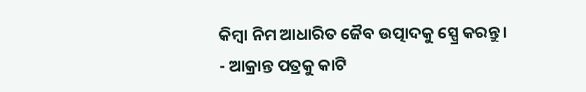କିମ୍ବା ନିମ ଆଧାରିତ ଜୈବ ଉତ୍ପାଦକୁ ସ୍ପ୍ରେ କରନ୍ତୁ।
- ଆକ୍ରାନ୍ତ ପତ୍ରକୁ କାଟି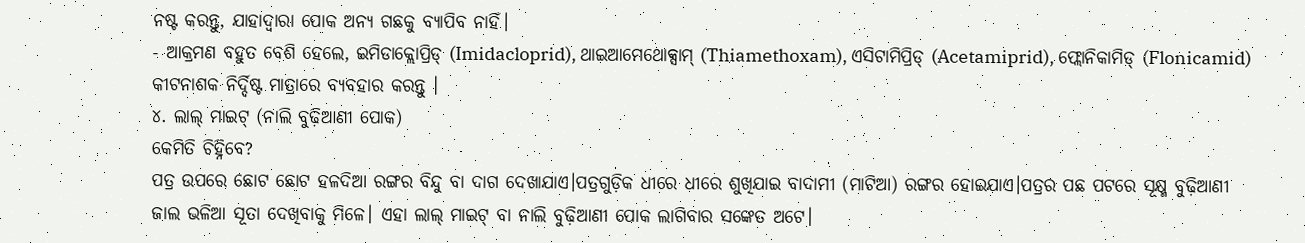ନଷ୍ଟ କରନ୍ତୁ, ଯାହାଦ୍ୱାରା ପୋକ ଅନ୍ୟ ଗଛକୁ ବ୍ୟାପିବ ନାହିଁ।
- ଆକ୍ରମଣ ବହୁତ ବେଶି ହେଲେ, ଇମିଡାକ୍ଲୋପ୍ରିଡ୍ (Imidacloprid), ଥାଇଆମେଥୋକ୍ସାମ୍ (Thiamethoxam), ଏସିଟାମିପ୍ରିଡ୍ (Acetamiprid), ଫ୍ଲୋନିକାମିଡ୍ (Flonicamid) କୀଟନାଶକ ନିର୍ଦ୍ଦିଷ୍ଟ ମାତ୍ରାରେ ବ୍ୟବହାର କରନ୍ତୁ ।
୪. ଲାଲ୍ ମାଇଟ୍ (ନାଲି ବୁଢ଼ିଆଣୀ ପୋକ)
କେମିତି ଚିହ୍ନିବେ?
ପତ୍ର ଉପରେ ଛୋଟ ଛୋଟ ହଳଦିଆ ରଙ୍ଗର ବିନ୍ଦୁ ବା ଦାଗ ଦେଖାଯାଏ।ପତ୍ରଗୁଡ଼ିକ ଧୀରେ ଧୀରେ ଶୁଖିଯାଇ ବାଦାମୀ (ମାଟିଆ) ରଙ୍ଗର ହୋଇଯାଏ।ପତ୍ରର ପଛ ପଟରେ ସୂକ୍ଷ୍ମ ବୁଢ଼ିଆଣୀ ଜାଲ ଭଳିଆ ସୂତା ଦେଖିବାକୁ ମିଳେ। ଏହା ଲାଲ୍ ମାଇଟ୍ ବା ନାଲି ବୁଢ଼ିଆଣୀ ପୋକ ଲାଗିବାର ସଙ୍କେତ ଅଟେ।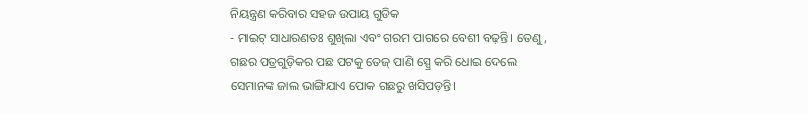ନିୟନ୍ତ୍ରଣ କରିବାର ସହଜ ଉପାୟ ଗୁଡିକ
- ମାଇଟ୍ ସାଧାରଣତଃ ଶୁଖିଲା ଏବଂ ଗରମ ପାଗରେ ବେଶୀ ବଢ଼ନ୍ତି। ତେଣୁ, ଗଛର ପତ୍ରଗୁଡ଼ିକର ପଛ ପଟକୁ ତେଜ୍ ପାଣି ସ୍ପ୍ରେ କରି ଧୋଇ ଦେଲେ ସେମାନଙ୍କ ଜାଲ ଭାଙ୍ଗିଯାଏ ପୋକ ଗଛରୁ ଖସିପଡ଼ନ୍ତି।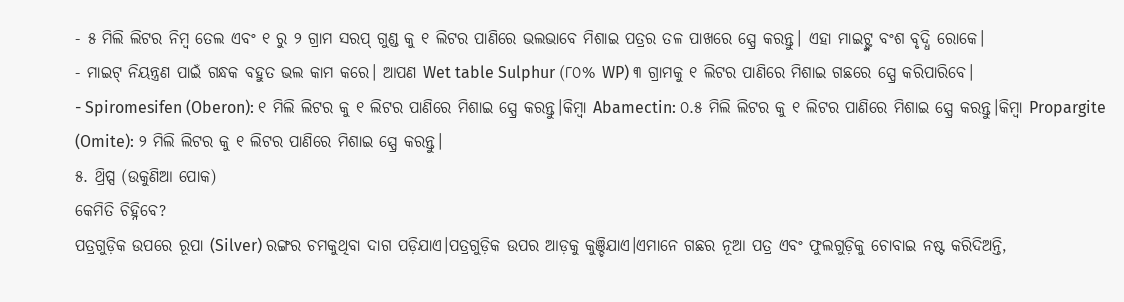- ୫ ମିଲି ଲିଟର ନିମ୍ବ ତେଲ ଏବଂ ୧ ରୁ ୨ ଗ୍ରାମ ସରପ୍ ଗୁଣ୍ଡ କୁ ୧ ଲିଟର ପାଣିରେ ଭଲଭାବେ ମିଶାଇ ପତ୍ରର ତଳ ପାଖରେ ସ୍ପ୍ରେ କରନ୍ତୁ। ଏହା ମାଇଟ୍ଙ୍କ ବଂଶ ବୃଦ୍ଧି ରୋକେ।
- ମାଇଟ୍ ନିୟନ୍ତ୍ରଣ ପାଇଁ ଗନ୍ଧକ ବହୁତ ଭଲ କାମ କରେ। ଆପଣ Wet table Sulphur (୮୦% WP) ୩ ଗ୍ରାମକୁ ୧ ଲିଟର ପାଣିରେ ମିଶାଇ ଗଛରେ ସ୍ପ୍ରେ କରିପାରିବେ।
- Spiromesifen (Oberon): ୧ ମିଲି ଲିଟର କୁ ୧ ଲିଟର ପାଣିରେ ମିଶାଇ ସ୍ପ୍ରେ କରନ୍ତୁ।କିମ୍ବା Abamectin: ୦.୫ ମିଲି ଲିଟର କୁ ୧ ଲିଟର ପାଣିରେ ମିଶାଇ ସ୍ପ୍ରେ କରନ୍ତୁ।କିମ୍ବା Propargite (Omite): ୨ ମିଲି ଲିଟର କୁ ୧ ଲିଟର ପାଣିରେ ମିଶାଇ ସ୍ପ୍ରେ କରନ୍ତୁ।
୫. ଥ୍ରିପ୍ସ (ଉକୁଣିଆ ପୋକ)
କେମିତି ଚିହ୍ନିବେ?
ପତ୍ରଗୁଡ଼ିକ ଉପରେ ରୂପା (Silver) ରଙ୍ଗର ଚମକୁଥିବା ଦାଗ ପଡ଼ିଯାଏ।ପତ୍ରଗୁଡ଼ିକ ଉପର ଆଡ଼କୁ କୁଞ୍ଚିଯାଏ।ଏମାନେ ଗଛର ନୂଆ ପତ୍ର ଏବଂ ଫୁଲଗୁଡ଼ିକୁ ଚୋବାଇ ନଷ୍ଟ କରିଦିଅନ୍ତି,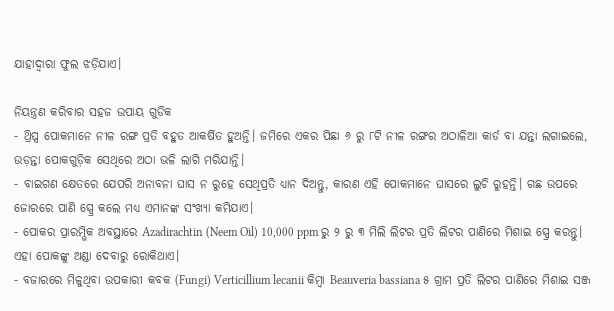ଯାହାଦ୍ୱାରା ଫୁଲ ଝଡ଼ିଯାଏ।

ନିୟନ୍ତ୍ରଣ କରିବାର ସହଜ ଉପାୟ ଗୁଡିକ
- ଥ୍ରିପ୍ସ ପୋକମାନେ ନୀଳ ରଙ୍ଗ ପ୍ରତି ବହୁତ ଆକର୍ଷିତ ହୁଅନ୍ତି। ଜମିରେ ଏକର ପିଛା ୬ ରୁ ୮ଟି ନୀଳ ରଙ୍ଗର ଅଠାଳିଆ କାର୍ଡ ବା ଯନ୍ତା ଲଗାଇଲେ, ଉଡ଼ନ୍ତା ପୋକଗୁଡ଼ିକ ସେଥିରେ ଅଠା ଭଳି ଲାଗି ମରିଯାନ୍ତି।
- ବାଇଗଣ କ୍ଷେତରେ ଯେପରି ଅନାବନା ଘାସ ନ ରୁହେ ସେଥିପ୍ରତି ଧ୍ୟାନ ଦିଅନ୍ତୁ, କାରଣ ଏହି ପୋକମାନେ ଘାସରେ ଲୁଚି ରୁହନ୍ତି। ଗଛ ଉପରେ ଜୋରରେ ପାଣି ସ୍ପ୍ରେ କଲେ ମଧ୍ୟ ଏମାନଙ୍କ ସଂଖ୍ୟା କମିଯାଏ।
- ପୋକର ପ୍ରାରମ୍ଭିକ ଅବସ୍ଥାରେ Azadirachtin (Neem Oil) 10,000 ppm ରୁ ୨ ରୁ ୩ ମିଲି ଲିଟର ପ୍ରତି ଲିଟର ପାଣିରେ ମିଶାଇ ସ୍ପ୍ରେ କରନ୍ତୁ। ଏହା ପୋକଙ୍କୁ ଅଣ୍ଡା ଦେବାରୁ ରୋକିଥାଏ।
- ବଜାରରେ ମିଳୁଥିବା ଉପକାରୀ କବକ (Fungi) Verticillium lecanii କିମ୍ବା Beauveria bassiana ୫ ଗ୍ରାମ ପ୍ରତି ଲିଟର ପାଣିରେ ମିଶାଇ ସଞ୍ଜ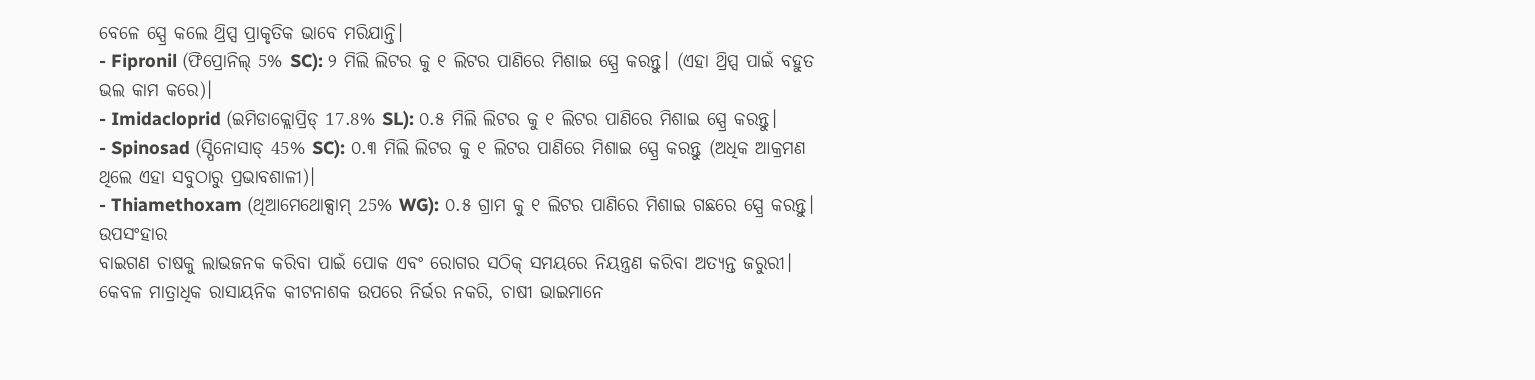ବେଳେ ସ୍ପ୍ରେ କଲେ ଥ୍ରିପ୍ସ ପ୍ରାକୃତିକ ଭାବେ ମରିଯାନ୍ତି।
- Fipronil (ଫିପ୍ରୋନିଲ୍ 5% SC): ୨ ମିଲି ଲିଟର କୁ ୧ ଲିଟର ପାଣିରେ ମିଶାଇ ସ୍ପ୍ରେ କରନ୍ତୁ। (ଏହା ଥ୍ରିପ୍ସ ପାଇଁ ବହୁତ ଭଲ କାମ କରେ)।
- Imidacloprid (ଇମିଡାକ୍ଲୋପ୍ରିଡ୍ 17.8% SL): ୦.୫ ମିଲି ଲିଟର କୁ ୧ ଲିଟର ପାଣିରେ ମିଶାଇ ସ୍ପ୍ରେ କରନ୍ତୁ।
- Spinosad (ସ୍ପିନୋସାଡ୍ 45% SC): ୦.୩ ମିଲି ଲିଟର କୁ ୧ ଲିଟର ପାଣିରେ ମିଶାଇ ସ୍ପ୍ରେ କରନ୍ତୁ (ଅଧିକ ଆକ୍ରମଣ ଥିଲେ ଏହା ସବୁଠାରୁ ପ୍ରଭାବଶାଳୀ)।
- Thiamethoxam (ଥିଆମେଥୋକ୍ସାମ୍ 25% WG): ୦.୫ ଗ୍ରାମ କୁ ୧ ଲିଟର ପାଣିରେ ମିଶାଇ ଗଛରେ ସ୍ପ୍ରେ କରନ୍ତୁ।
ଉପସଂହାର
ବାଇଗଣ ଚାଷକୁ ଲାଭଜନକ କରିବା ପାଇଁ ପୋକ ଏବଂ ରୋଗର ସଠିକ୍ ସମୟରେ ନିୟନ୍ତ୍ରଣ କରିବା ଅତ୍ୟନ୍ତ ଜରୁରୀ। କେବଳ ମାତ୍ରାଧିକ ରାସାୟନିକ କୀଟନାଶକ ଉପରେ ନିର୍ଭର ନକରି, ଚାଷୀ ଭାଇମାନେ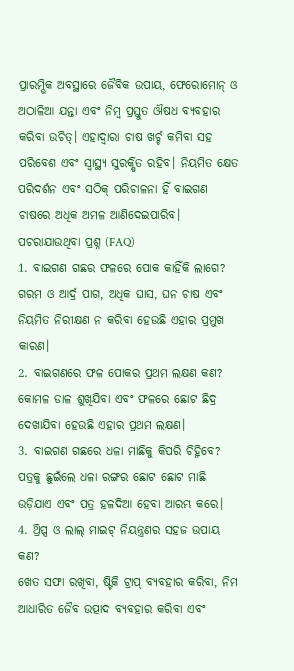ପ୍ରାରମ୍ଭିକ ଅବସ୍ଥାରେ ଜୈବିକ ଉପାୟ, ଫେରୋମୋନ୍ ଓ ଅଠାଳିଆ ଯନ୍ତା ଏବଂ ନିମ୍ବ ପ୍ରସ୍ତୁତ ଔଷଧ ବ୍ୟବହାର କରିବା ଉଚିତ୍। ଏହାଦ୍ୱାରା ଚାଷ ଖର୍ଚ୍ଚ କମିବା ସହ ପରିବେଶ ଏବଂ ସ୍ୱାସ୍ଥ୍ୟ ସୁରକ୍ଷିତ ରହିବ। ନିୟମିତ କ୍ଷେତ ପରିଦର୍ଶନ ଏବଂ ସଠିକ୍ ପରିଚାଳନା ହିଁ ବାଇଗଣ ଚାଷରେ ଅଧିକ ଅମଳ ଆଣିଦେଇପାରିବ।
ପଚରାଯାଉଥିବା ପ୍ରଶ୍ନ (FAQ)
1. ବାଇଗଣ ଗଛର ଫଳରେ ପୋକ କାହିଁକି ଲାଗେ?
ଗରମ ଓ ଆର୍ଦ୍ର ପାଗ, ଅଧିକ ଘାସ, ଘନ ଚାଷ ଏବଂ ନିୟମିତ ନିରୀକ୍ଷଣ ନ କରିବା ହେଉଛି ଏହାର ପ୍ରମୁଖ କାରଣ।
2. ବାଇଗଣରେ ଫଳ ପୋକର ପ୍ରଥମ ଲକ୍ଷଣ କଣ?
କୋମଳ ଡାଳ ଶୁଖିଯିବା ଏବଂ ଫଳରେ ଛୋଟ ଛିଦ୍ର ଦେଖାଯିବା ହେଉଛି ଏହାର ପ୍ରଥମ ଲକ୍ଷଣ।
3. ବାଇଗଣ ଗଛରେ ଧଳା ମାଛିକୁ କିପରି ଚିହ୍ନିବେ?
ପତ୍ରକୁ ଛୁଇଁଲେ ଧଳା ରଙ୍ଗର ଛୋଟ ଛୋଟ ମାଛି ଉଡ଼ିଯାଏ ଏବଂ ପତ୍ର ହଳଦିଆ ହେବା ଆରମ୍ଭ କରେ।
4. ଥ୍ରିପ୍ସ ଓ ଲାଲ୍ ମାଇଟ୍ ନିୟନ୍ତ୍ରଣର ସହଜ ଉପାୟ କଣ?
ଖେତ ସଫା ରଖିବା, ଷ୍ଟିକି ଟ୍ରାପ୍ ବ୍ୟବହାର କରିବା, ନିମ ଆଧାରିତ ଜୈବ ଉତ୍ପାଦ ବ୍ୟବହାର କରିବା ଏବଂ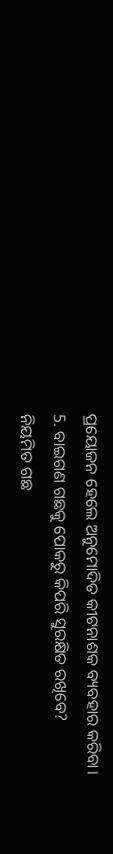ପ୍ରୟୋଜନ ହେଲେ ଅନୁମୋଦିତ କୀଟନାଶକ ବ୍ୟବହାର କରିବା।
5. ବାଇଗଣ ଗଛକୁ ପୋକରୁ କିପରି ସୁରକ୍ଷିତ ରଖିବେ?
ନିୟମିତ ଗଛ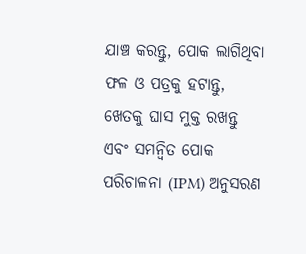ଯାଞ୍ଚ କରନ୍ତୁ, ପୋକ ଲାଗିଥିବା ଫଳ ଓ ପତ୍ରକୁ ହଟାନ୍ତୁ, ଖେତକୁ ଘାସ ମୁକ୍ତ ରଖନ୍ତୁ ଏବଂ ସମନ୍ୱିତ ପୋକ ପରିଚାଳନା (IPM) ଅନୁସରଣ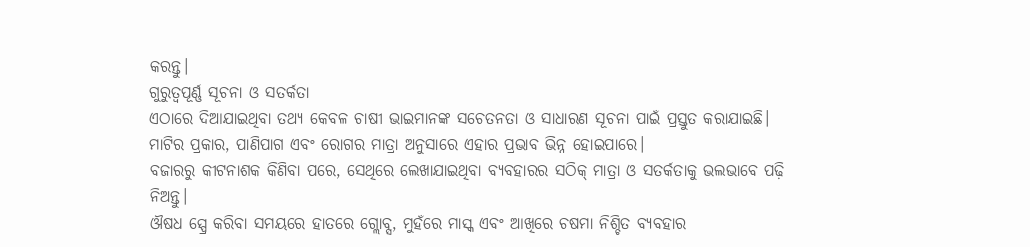କରନ୍ତୁ।
ଗୁରୁତ୍ୱପୂର୍ଣ୍ଣ ସୂଚନା ଓ ସତର୍କତା
ଏଠାରେ ଦିଆଯାଇଥିବା ତଥ୍ୟ କେବଳ ଚାଷୀ ଭାଇମାନଙ୍କ ସଚେତନତା ଓ ସାଧାରଣ ସୂଚନା ପାଇଁ ପ୍ରସ୍ତୁତ କରାଯାଇଛି। ମାଟିର ପ୍ରକାର, ପାଣିପାଗ ଏବଂ ରୋଗର ମାତ୍ରା ଅନୁସାରେ ଏହାର ପ୍ରଭାବ ଭିନ୍ନ ହୋଇପାରେ।
ବଜାରରୁ କୀଟନାଶକ କିଣିବା ପରେ, ସେଥିରେ ଲେଖାଯାଇଥିବା ବ୍ୟବହାରର ସଠିକ୍ ମାତ୍ରା ଓ ସତର୍କତାକୁ ଭଲଭାବେ ପଢ଼ି ନିଅନ୍ତୁ।
ଔଷଧ ସ୍ପ୍ରେ କରିବା ସମୟରେ ହାତରେ ଗ୍ଲୋବ୍ସ, ମୁହଁରେ ମାସ୍କ ଏବଂ ଆଖିରେ ଚଷମା ନିଶ୍ଚିତ ବ୍ୟବହାର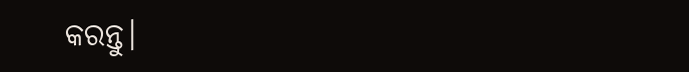କରନ୍ତୁ।